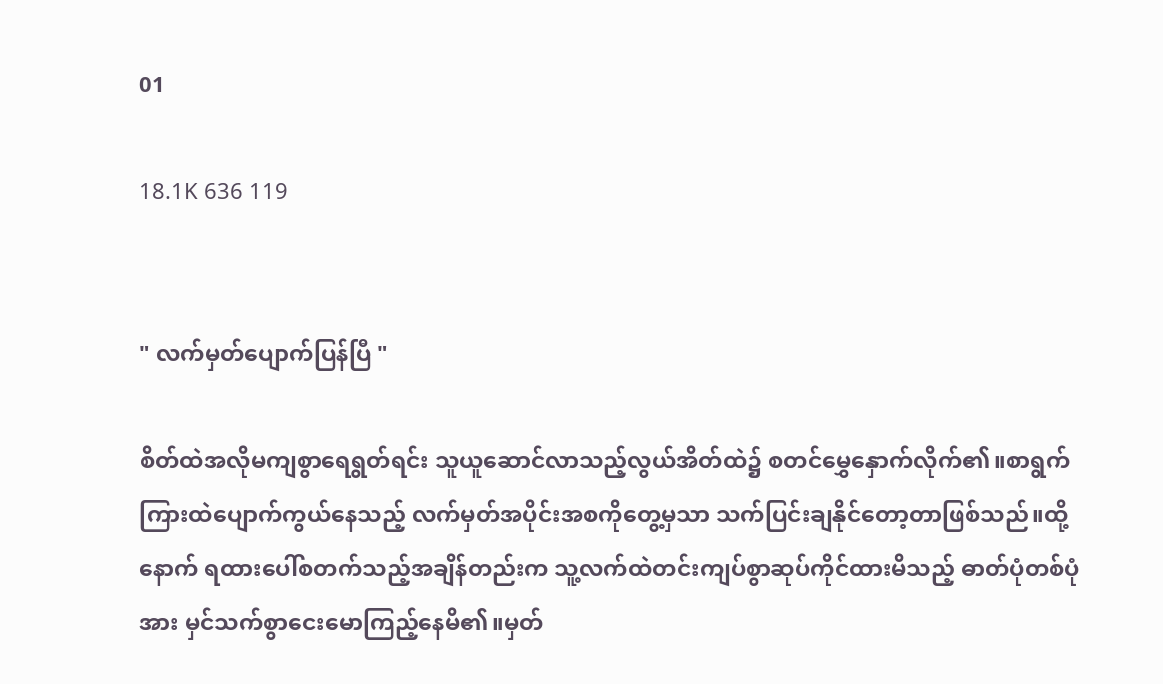01

18.1K 636 119


" လက်မှတ်ပျောက်ပြန်ပြီ "

စိတ်ထဲအလိုမကျစွာရေရွတ်ရင်း သူယူဆောင်လာသည့်လွယ်အိတ်ထဲ၌ စတင်မွှေနှောက်လိုက်၏။စာရွက်ကြားထဲပျောက်ကွယ်နေသည့် လက်မှတ်အပိုင်းအစကိုတွေ့မှသာ သက်ပြင်းချနိုင်တော့တာဖြစ်သည်။ထို့နောက် ရထားပေါ်စတက်သည့်အချိန်တည်းက သူ့လက်ထဲတင်းကျပ်စွာဆုပ်ကိုင်ထားမိသည့် ဓာတ်ပုံတစ်ပုံအား မှင်သက်စွာငေးမောကြည့်နေမိ၏။မှတ်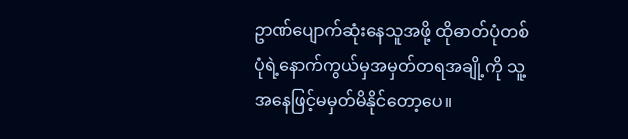ဥာဏ်ပျောက်ဆုံးနေသူအဖို့ ထိုဓာတ်ပုံတစ်ပုံရဲ့နောက်ကွယ်မှအမှတ်တရအချို့ကို သူ့အနေဖြင့်မမှတ်မိနိုင်တော့ပေ။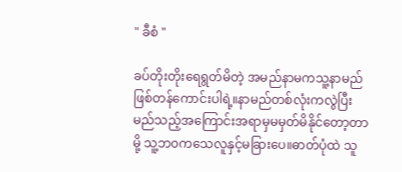" ခီစံ "

ခပ်တိုးတိုးရေရွတ်မိတဲ့ အမည်နာမကသူ့နာမည်ဖြစ်တန်ကောင်းပါရဲ့။နာမည်တစ်လုံးကလွဲပြီး မည်သည့်အကြောင်းအရာမှမမှတ်မိနိုင်တော့တာမို့ သူ့ဘ၀ကသေလူနှင့်မခြားပေ။ဓာတ်ပုံထဲ သူ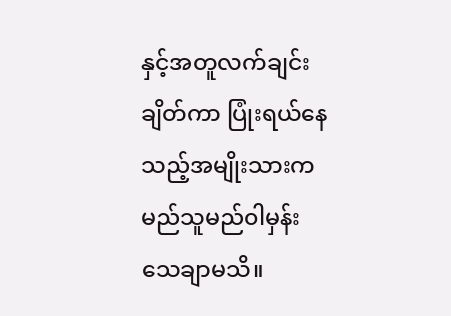နှင့်အတူလက်ချင်းချိတ်ကာ ပြုံးရယ်နေသည့်အမျိုးသားက မည်သူမည်၀ါမှန်းသေချာမသိ။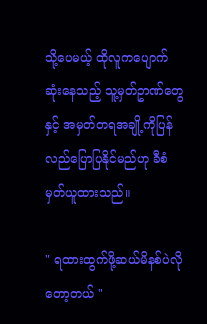သို့ပေမယ့် ထိုလူကပျောက်ဆုံးနေသည့် သူ့မှတ်ဥာဏ်တွေနှင့် အမှတ်တရအချို့ကိုပြန်လည်ပြောပြနိုင်မည်ဟု ခီစံမှတ်ယူထားသည်။

" ရထားထွက်ဖို့ဆယ်မိနစ်ပဲလိုတော့တယ် "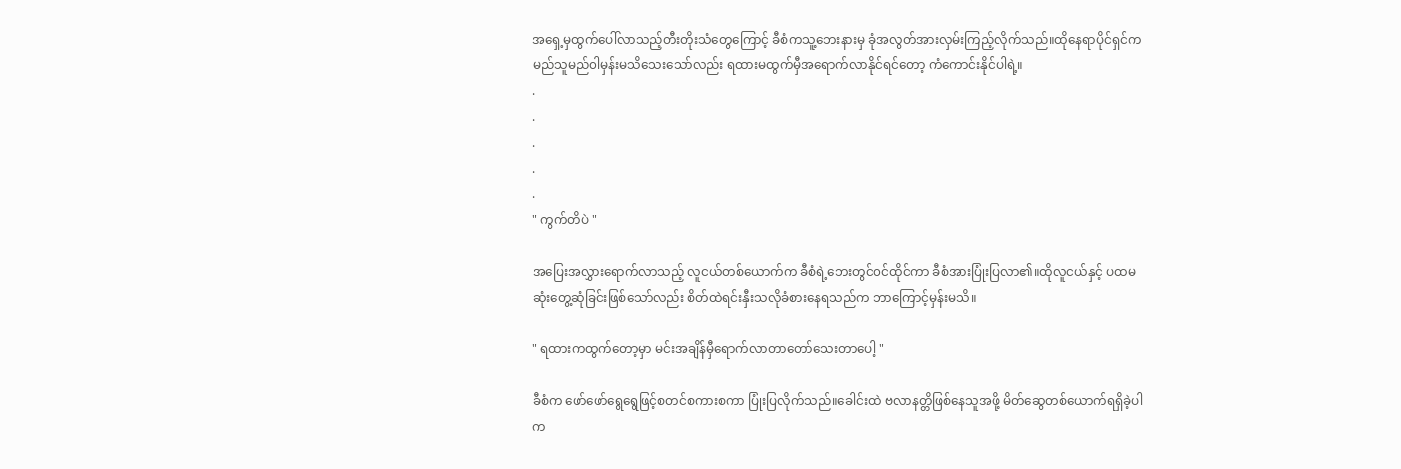အရှေ့မှထွက်ပေါ်လာသည့်တီးတိုးသံတွေကြောင့် ခီစံကသူ့ဘေးနားမှ ခုံအလွတ်အားလှမ်းကြည့်လိုက်သည်။ထိုနေရာပိုင်ရှင်က မည်သူမည်၀ါမှန်းမသိသေးသော်လည်း ရထားမထွက်မှီအရောက်လာနိုင်ရင်တော့ ကံကောင်းနိုင်ပါရဲ့။
.
.
.
.
.
" ကွက်တိပဲ "

အပြေးအလွှားရောက်လာသည့် လူငယ်တစ်ယောက်က ခီစံရဲ့ဘေးတွင်၀င်ထိုင်ကာ ခီစံအားပြုံးပြလာ၏။ထိုလူငယ်နှင့် ပထမဆုံးတွေ့ဆုံခြင်းဖြစ်သော်လည်း စိတ်ထဲရင်းနှီးသလိုခံစားနေရသည်က ဘာကြောင့်မှန်းမသိ။

" ရထားကထွက်တော့မှာ မင်းအချိန်မှီရောက်လာတာတော်သေးတာပေါ့ "

ခီစံက ဖော်ဖော်ရွေရွေဖြင့်စတင်စကားစကာ ပြုံးပြလိုက်သည်။ခေါင်းထဲ ဗလာနတ္တိဖြစ်နေသူအဖို့ မိတ်ဆွေတစ်ယောက်ရရှိခဲ့ပါက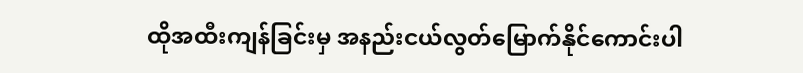ထိုအထီးကျန်ခြင်းမှ အနည်းငယ်လွတ်မြောက်နိုင်ကောင်းပါ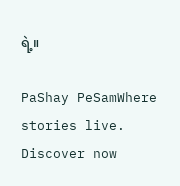ရဲ့။

PaShay PeSamWhere stories live. Discover now